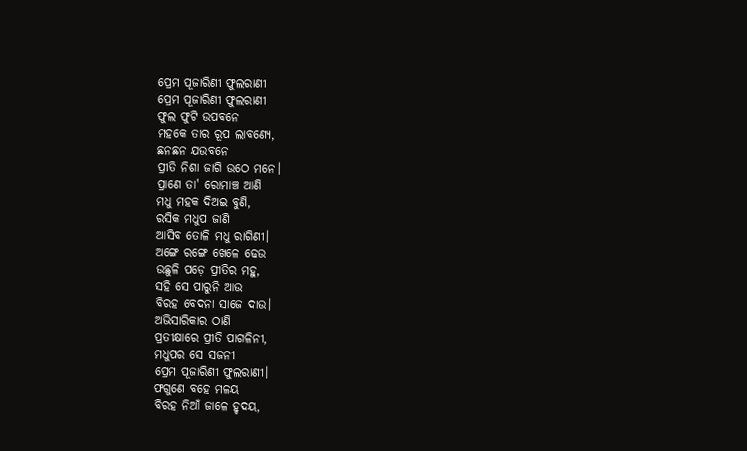ପ୍ରେମ ପୂଜାରିଣୀ ଫୁଲରାଣୀ
ପ୍ରେମ ପୂଜାରିଣୀ ଫୁଲରାଣୀ
ଫୁଲ ଫୁଟି ଉପବନେ
ମହକେ ତାର ରୂପ ଲାବଣ୍ୟେ,
ଛନଛନ ଯଉବନେ
ପ୍ରୀତି ନିଶା ଜାଗି ଉଠେ ମନେ।
ପ୍ରାଣେ ତା' ରୋମାଞ୍ଚ ଆଣି
ମଧୁ ମହକ ଦିଅଇ ବୁଣି,
ରସିକ ମଧୁପ ଜାଣି
ଆସିବ ତୋଳି ମଧୁ ରାଗିଣୀ।
ଅଙ୍ଗେ ରଙ୍ଗେ ଖେଳେ ଢେଉ
ଉଛୁଳି ପଡ଼େ ପ୍ରୀତିର ମହୁ,
ସହି ସେ ପାରୁନି ଆଉ
ବିରହ ବେଦନା ସାଜେ ଦାଉ।
ଅଭିସାରିକାର ଠାଣି
ପ୍ରତୀକ୍ଷାରେ ପ୍ରୀତି ପାଗଳିନୀ,
ମଧୁପର ସେ ସଜନୀ
ପ୍ରେମ ପୂଜାରିଣୀ ଫୁଲରାଣୀ।
ଫଗୁଣେ ବହେ ମଳୟ
ବିରହ ନିଆଁ ଜାଳେ ହୃଦୟ,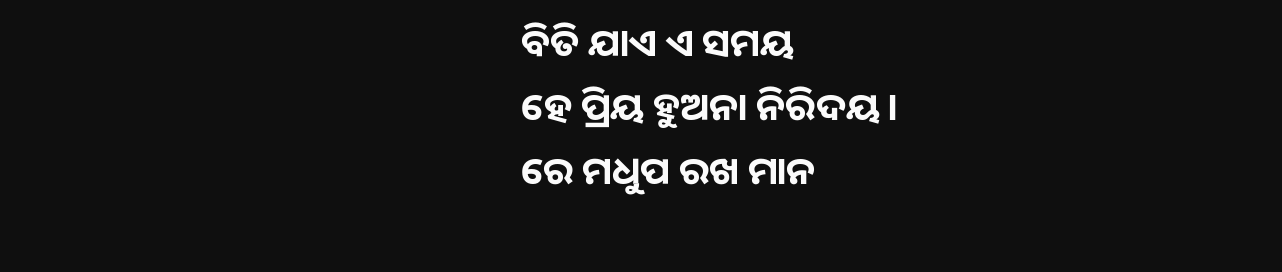ବିତି ଯାଏ ଏ ସମୟ
ହେ ପ୍ରିୟ ହୁଅନା ନିରିଦୟ।
ରେ ମଧୁପ ରଖ ମାନ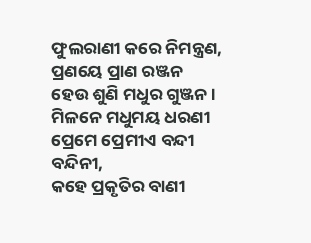ଫୁଲରାଣୀ କରେ ନିମନ୍ତ୍ରଣ,
ପ୍ରଣୟେ ପ୍ରାଣ ରଞ୍ଜନ
ହେଉ ଶୁଣି ମଧୁର ଗୁଞ୍ଜନ।
ମିଳନେ ମଧୁମୟ ଧରଣୀ
ପ୍ରେମେ ପ୍ରେମୀଏ ବନ୍ଦୀ ବନ୍ଦିନୀ,
କହେ ପ୍ରକୃତିର ବାଣୀ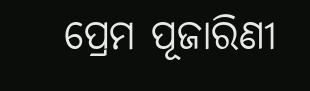ପ୍ରେମ ପୂଜାରିଣୀ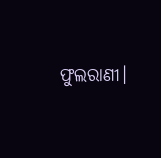ଫୁଲରାଣୀ।